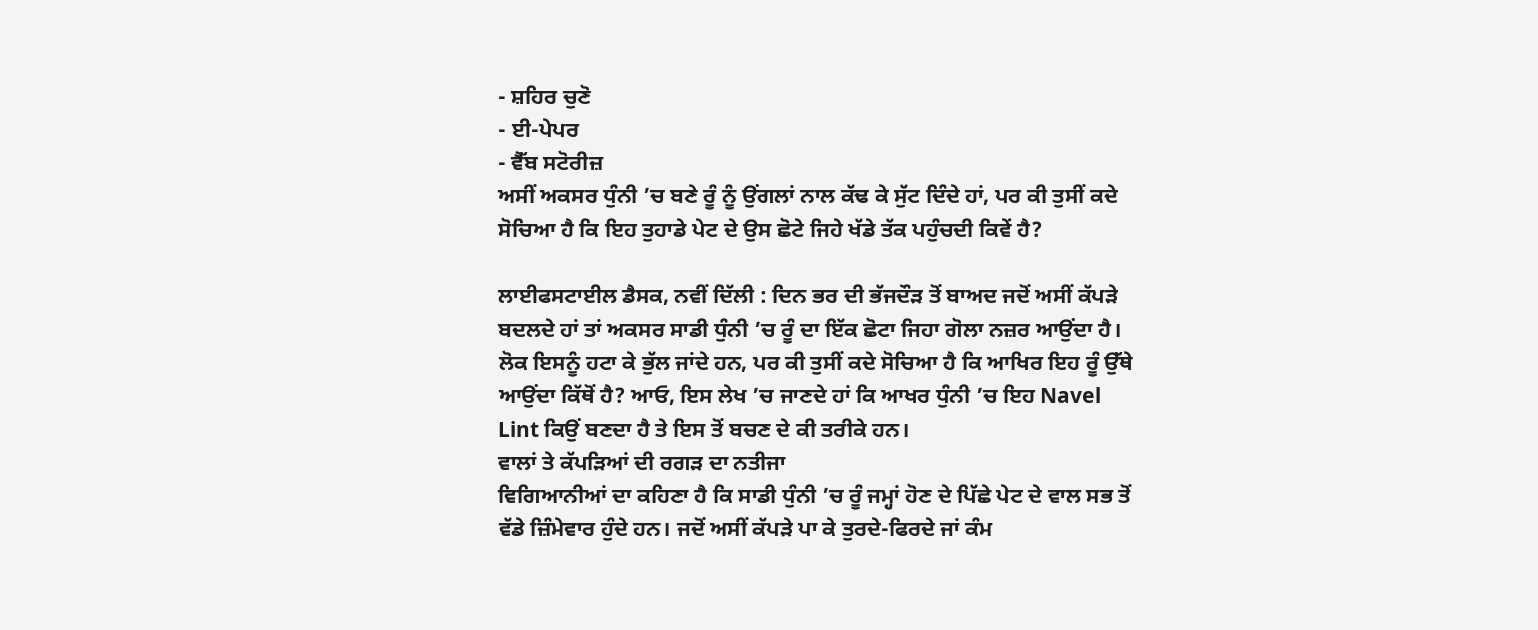- ਸ਼ਹਿਰ ਚੁਣੋ
- ਈ-ਪੇਪਰ
- ਵੈੱਬ ਸਟੋਰੀਜ਼
ਅਸੀਂ ਅਕਸਰ ਧੁੰਨੀ ’ਚ ਬਣੇ ਰੂੰ ਨੂੰ ਉਂਗਲਾਂ ਨਾਲ ਕੱਢ ਕੇ ਸੁੱਟ ਦਿੰਦੇ ਹਾਂ, ਪਰ ਕੀ ਤੁਸੀਂ ਕਦੇ ਸੋਚਿਆ ਹੈ ਕਿ ਇਹ ਤੁਹਾਡੇ ਪੇਟ ਦੇ ਉਸ ਛੋਟੇ ਜਿਹੇ ਖੱਡੇ ਤੱਕ ਪਹੁੰਚਦੀ ਕਿਵੇਂ ਹੈ?

ਲਾਈਫਸਟਾਈਲ ਡੈਸਕ, ਨਵੀਂ ਦਿੱਲੀ : ਦਿਨ ਭਰ ਦੀ ਭੱਜਦੌੜ ਤੋਂ ਬਾਅਦ ਜਦੋਂ ਅਸੀਂ ਕੱਪੜੇ ਬਦਲਦੇ ਹਾਂ ਤਾਂ ਅਕਸਰ ਸਾਡੀ ਧੁੰਨੀ ’ਚ ਰੂੰ ਦਾ ਇੱਕ ਛੋਟਾ ਜਿਹਾ ਗੋਲਾ ਨਜ਼ਰ ਆਉਂਦਾ ਹੈ। ਲੋਕ ਇਸਨੂੰ ਹਟਾ ਕੇ ਭੁੱਲ ਜਾਂਦੇ ਹਨ, ਪਰ ਕੀ ਤੁਸੀਂ ਕਦੇ ਸੋਚਿਆ ਹੈ ਕਿ ਆਖਿਰ ਇਹ ਰੂੰ ਉੱਥੇ ਆਉਂਦਾ ਕਿੱਥੋਂ ਹੈ? ਆਓ, ਇਸ ਲੇਖ ’ਚ ਜਾਣਦੇ ਹਾਂ ਕਿ ਆਖਰ ਧੁੰਨੀ ’ਚ ਇਹ Navel Lint ਕਿਉਂ ਬਣਦਾ ਹੈ ਤੇ ਇਸ ਤੋਂ ਬਚਣ ਦੇ ਕੀ ਤਰੀਕੇ ਹਨ।
ਵਾਲਾਂ ਤੇ ਕੱਪੜਿਆਂ ਦੀ ਰਗੜ ਦਾ ਨਤੀਜਾ
ਵਿਗਿਆਨੀਆਂ ਦਾ ਕਹਿਣਾ ਹੈ ਕਿ ਸਾਡੀ ਧੁੰਨੀ ’ਚ ਰੂੰ ਜਮ੍ਹਾਂ ਹੋਣ ਦੇ ਪਿੱਛੇ ਪੇਟ ਦੇ ਵਾਲ ਸਭ ਤੋਂ ਵੱਡੇ ਜ਼ਿੰਮੇਵਾਰ ਹੁੰਦੇ ਹਨ। ਜਦੋਂ ਅਸੀਂ ਕੱਪੜੇ ਪਾ ਕੇ ਤੁਰਦੇ-ਫਿਰਦੇ ਜਾਂ ਕੰਮ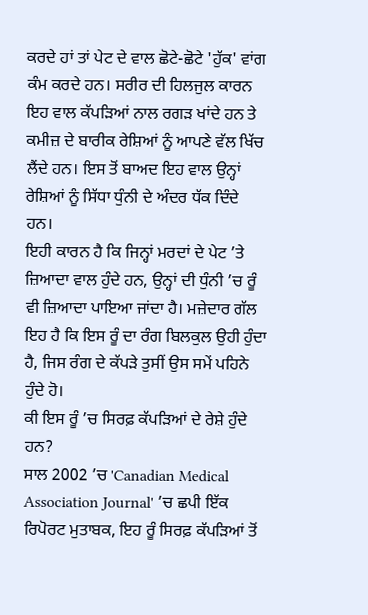ਕਰਦੇ ਹਾਂ ਤਾਂ ਪੇਟ ਦੇ ਵਾਲ ਛੋਟੇ-ਛੋਟੇ 'ਹੁੱਕ' ਵਾਂਗ ਕੰਮ ਕਰਦੇ ਹਨ। ਸਰੀਰ ਦੀ ਹਿਲਜੁਲ ਕਾਰਨ ਇਹ ਵਾਲ ਕੱਪੜਿਆਂ ਨਾਲ ਰਗੜ ਖਾਂਦੇ ਹਨ ਤੇ ਕਮੀਜ਼ ਦੇ ਬਾਰੀਕ ਰੇਸ਼ਿਆਂ ਨੂੰ ਆਪਣੇ ਵੱਲ ਖਿੱਚ ਲੈਂਦੇ ਹਨ। ਇਸ ਤੋਂ ਬਾਅਦ ਇਹ ਵਾਲ ਉਨ੍ਹਾਂ ਰੇਸ਼ਿਆਂ ਨੂੰ ਸਿੱਧਾ ਧੁੰਨੀ ਦੇ ਅੰਦਰ ਧੱਕ ਦਿੰਦੇ ਹਨ।
ਇਹੀ ਕਾਰਨ ਹੈ ਕਿ ਜਿਨ੍ਹਾਂ ਮਰਦਾਂ ਦੇ ਪੇਟ ’ਤੇ ਜ਼ਿਆਦਾ ਵਾਲ ਹੁੰਦੇ ਹਨ, ਉਨ੍ਹਾਂ ਦੀ ਧੁੰਨੀ ’ਚ ਰੂੰ ਵੀ ਜ਼ਿਆਦਾ ਪਾਇਆ ਜਾਂਦਾ ਹੈ। ਮਜ਼ੇਦਾਰ ਗੱਲ ਇਹ ਹੈ ਕਿ ਇਸ ਰੂੰ ਦਾ ਰੰਗ ਬਿਲਕੁਲ ਉਹੀ ਹੁੰਦਾ ਹੈ, ਜਿਸ ਰੰਗ ਦੇ ਕੱਪੜੇ ਤੁਸੀਂ ਉਸ ਸਮੇਂ ਪਹਿਨੇ ਹੁੰਦੇ ਹੋ।
ਕੀ ਇਸ ਰੂੰ ’ਚ ਸਿਰਫ਼ ਕੱਪੜਿਆਂ ਦੇ ਰੇਸ਼ੇ ਹੁੰਦੇ ਹਨ?
ਸਾਲ 2002 ’ਚ 'Canadian Medical Association Journal' ’ਚ ਛਪੀ ਇੱਕ ਰਿਪੋਰਟ ਮੁਤਾਬਕ, ਇਹ ਰੂੰ ਸਿਰਫ਼ ਕੱਪੜਿਆਂ ਤੋਂ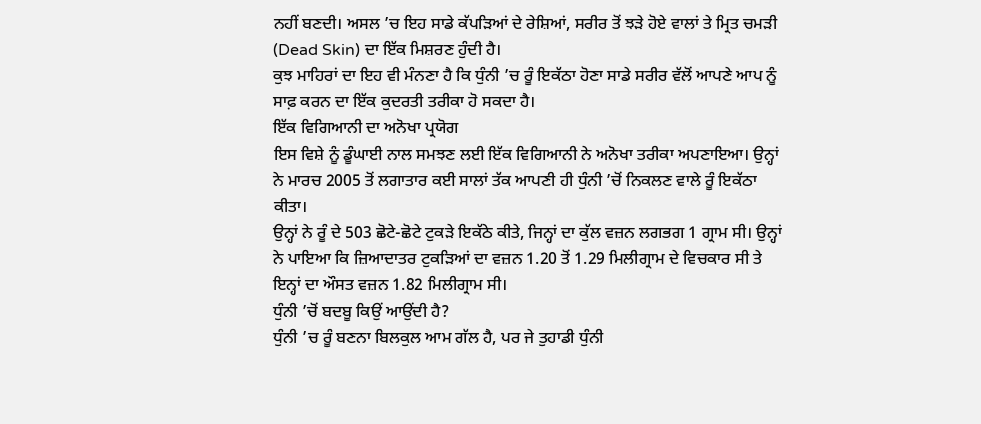ਨਹੀਂ ਬਣਦੀ। ਅਸਲ ’ਚ ਇਹ ਸਾਡੇ ਕੱਪੜਿਆਂ ਦੇ ਰੇਸ਼ਿਆਂ, ਸਰੀਰ ਤੋਂ ਝੜੇ ਹੋਏ ਵਾਲਾਂ ਤੇ ਮ੍ਰਿਤ ਚਮੜੀ (Dead Skin) ਦਾ ਇੱਕ ਮਿਸ਼ਰਣ ਹੁੰਦੀ ਹੈ।
ਕੁਝ ਮਾਹਿਰਾਂ ਦਾ ਇਹ ਵੀ ਮੰਨਣਾ ਹੈ ਕਿ ਧੁੰਨੀ ’ਚ ਰੂੰ ਇਕੱਠਾ ਹੋਣਾ ਸਾਡੇ ਸਰੀਰ ਵੱਲੋਂ ਆਪਣੇ ਆਪ ਨੂੰ ਸਾਫ਼ ਕਰਨ ਦਾ ਇੱਕ ਕੁਦਰਤੀ ਤਰੀਕਾ ਹੋ ਸਕਦਾ ਹੈ।
ਇੱਕ ਵਿਗਿਆਨੀ ਦਾ ਅਨੋਖਾ ਪ੍ਰਯੋਗ
ਇਸ ਵਿਸ਼ੇ ਨੂੰ ਡੂੰਘਾਈ ਨਾਲ ਸਮਝਣ ਲਈ ਇੱਕ ਵਿਗਿਆਨੀ ਨੇ ਅਨੋਖਾ ਤਰੀਕਾ ਅਪਣਾਇਆ। ਉਨ੍ਹਾਂ ਨੇ ਮਾਰਚ 2005 ਤੋਂ ਲਗਾਤਾਰ ਕਈ ਸਾਲਾਂ ਤੱਕ ਆਪਣੀ ਹੀ ਧੁੰਨੀ ’ਚੋਂ ਨਿਕਲਣ ਵਾਲੇ ਰੂੰ ਇਕੱਠਾ ਕੀਤਾ।
ਉਨ੍ਹਾਂ ਨੇ ਰੂੰ ਦੇ 503 ਛੋਟੇ-ਛੋਟੇ ਟੁਕੜੇ ਇਕੱਠੇ ਕੀਤੇ, ਜਿਨ੍ਹਾਂ ਦਾ ਕੁੱਲ ਵਜ਼ਨ ਲਗਭਗ 1 ਗ੍ਰਾਮ ਸੀ। ਉਨ੍ਹਾਂ ਨੇ ਪਾਇਆ ਕਿ ਜ਼ਿਆਦਾਤਰ ਟੁਕੜਿਆਂ ਦਾ ਵਜ਼ਨ 1.20 ਤੋਂ 1.29 ਮਿਲੀਗ੍ਰਾਮ ਦੇ ਵਿਚਕਾਰ ਸੀ ਤੇ ਇਨ੍ਹਾਂ ਦਾ ਔਸਤ ਵਜ਼ਨ 1.82 ਮਿਲੀਗ੍ਰਾਮ ਸੀ।
ਧੁੰਨੀ ’ਚੋਂ ਬਦਬੂ ਕਿਉਂ ਆਉਂਦੀ ਹੈ?
ਧੁੰਨੀ ’ਚ ਰੂੰ ਬਣਨਾ ਬਿਲਕੁਲ ਆਮ ਗੱਲ ਹੈ, ਪਰ ਜੇ ਤੁਹਾਡੀ ਧੁੰਨੀ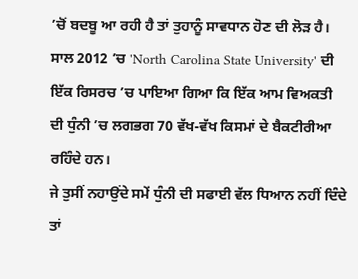’ਚੋਂ ਬਦਬੂ ਆ ਰਹੀ ਹੈ ਤਾਂ ਤੁਹਾਨੂੰ ਸਾਵਧਾਨ ਹੋਣ ਦੀ ਲੋੜ ਹੈ। ਸਾਲ 2012 ’ਚ 'North Carolina State University' ਦੀ ਇੱਕ ਰਿਸਰਚ ’ਚ ਪਾਇਆ ਗਿਆ ਕਿ ਇੱਕ ਆਮ ਵਿਅਕਤੀ ਦੀ ਧੁੰਨੀ ’ਚ ਲਗਭਗ 70 ਵੱਖ-ਵੱਖ ਕਿਸਮਾਂ ਦੇ ਬੈਕਟੀਰੀਆ ਰਹਿੰਦੇ ਹਨ।
ਜੇ ਤੁਸੀਂ ਨਹਾਉਂਦੇ ਸਮੇਂ ਧੁੰਨੀ ਦੀ ਸਫਾਈ ਵੱਲ ਧਿਆਨ ਨਹੀਂ ਦਿੰਦੇ ਤਾਂ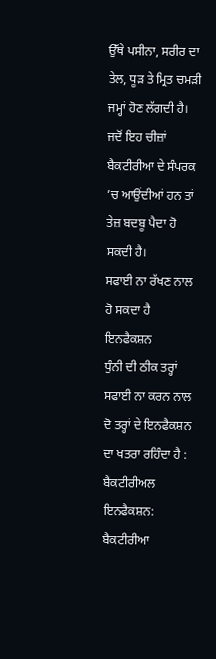ਉੱਥੇ ਪਸੀਨਾ, ਸਰੀਰ ਦਾ ਤੇਲ, ਧੂੜ ਤੇ ਮ੍ਰਿਤ ਚਮੜੀ ਜਮ੍ਹਾਂ ਹੋਣ ਲੱਗਦੀ ਹੈ। ਜਦੋਂ ਇਹ ਚੀਜ਼ਾਂ ਬੈਕਟੀਰੀਆ ਦੇ ਸੰਪਰਕ ’ਚ ਆਉਂਦੀਆਂ ਹਨ ਤਾਂ ਤੇਜ਼ ਬਦਬੂ ਪੈਦਾ ਹੋ ਸਕਦੀ ਹੈ।
ਸਫਾਈ ਨਾ ਰੱਖਣ ਨਾਲ ਹੋ ਸਕਦਾ ਹੈ ਇਨਫੈਕਸ਼ਨ
ਧੁੰਨੀ ਦੀ ਠੀਕ ਤਰ੍ਹਾਂ ਸਫਾਈ ਨਾ ਕਰਨ ਨਾਲ ਦੋ ਤਰ੍ਹਾਂ ਦੇ ਇਨਫੈਕਸ਼ਨ ਦਾ ਖਤਰਾ ਰਹਿੰਦਾ ਹੈ :
ਬੈਕਟੀਰੀਅਲ ਇਨਫੈਕਸ਼ਨ: ਬੈਕਟੀਰੀਆ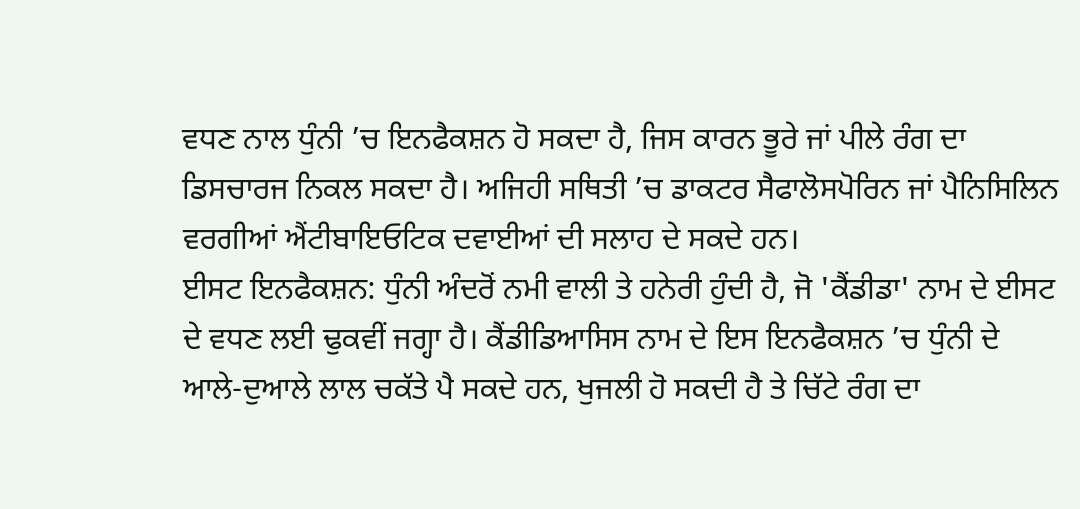ਵਧਣ ਨਾਲ ਧੁੰਨੀ ’ਚ ਇਨਫੈਕਸ਼ਨ ਹੋ ਸਕਦਾ ਹੈ, ਜਿਸ ਕਾਰਨ ਭੂਰੇ ਜਾਂ ਪੀਲੇ ਰੰਗ ਦਾ ਡਿਸਚਾਰਜ ਨਿਕਲ ਸਕਦਾ ਹੈ। ਅਜਿਹੀ ਸਥਿਤੀ ’ਚ ਡਾਕਟਰ ਸੈਫਾਲੋਸਪੋਰਿਨ ਜਾਂ ਪੈਨਿਸਿਲਿਨ ਵਰਗੀਆਂ ਐਂਟੀਬਾਇਓਟਿਕ ਦਵਾਈਆਂ ਦੀ ਸਲਾਹ ਦੇ ਸਕਦੇ ਹਨ।
ਈਸਟ ਇਨਫੈਕਸ਼ਨ: ਧੁੰਨੀ ਅੰਦਰੋਂ ਨਮੀ ਵਾਲੀ ਤੇ ਹਨੇਰੀ ਹੁੰਦੀ ਹੈ, ਜੋ 'ਕੈਂਡੀਡਾ' ਨਾਮ ਦੇ ਈਸਟ ਦੇ ਵਧਣ ਲਈ ਢੁਕਵੀਂ ਜਗ੍ਹਾ ਹੈ। ਕੈਂਡੀਡਿਆਸਿਸ ਨਾਮ ਦੇ ਇਸ ਇਨਫੈਕਸ਼ਨ ’ਚ ਧੁੰਨੀ ਦੇ ਆਲੇ-ਦੁਆਲੇ ਲਾਲ ਚਕੱਤੇ ਪੈ ਸਕਦੇ ਹਨ, ਖੁਜਲੀ ਹੋ ਸਕਦੀ ਹੈ ਤੇ ਚਿੱਟੇ ਰੰਗ ਦਾ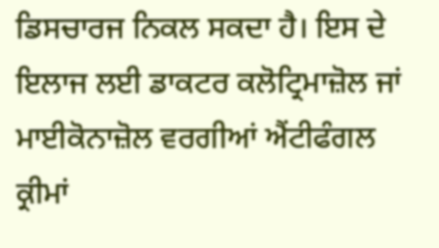ਡਿਸਚਾਰਜ ਨਿਕਲ ਸਕਦਾ ਹੈ। ਇਸ ਦੇ ਇਲਾਜ ਲਈ ਡਾਕਟਰ ਕਲੋਟ੍ਰਿਮਾਜ਼ੋਲ ਜਾਂ ਮਾਈਕੋਨਾਜ਼ੋਲ ਵਰਗੀਆਂ ਐਂਟੀਫੰਗਲ ਕ੍ਰੀਮਾਂ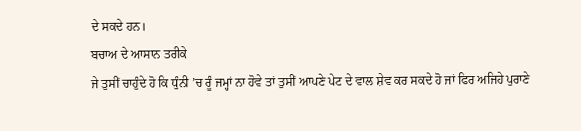ਦੇ ਸਕਦੇ ਹਨ।
ਬਚਾਅ ਦੇ ਆਸਾਨ ਤਰੀਕੇ
ਜੇ ਤੁਸੀਂ ਚਾਹੁੰਦੇ ਹੋ ਕਿ ਧੁੰਨੀ ’ਚ ਰੂੰ ਜਮ੍ਹਾਂ ਨਾ ਹੋਵੇ ਤਾਂ ਤੁਸੀਂ ਆਪਣੇ ਪੇਟ ਦੇ ਵਾਲ ਸ਼ੇਵ ਕਰ ਸਕਦੇ ਹੋ ਜਾਂ ਫਿਰ ਅਜਿਹੇ ਪੁਰਾਣੇ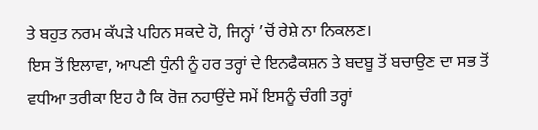ਤੇ ਬਹੁਤ ਨਰਮ ਕੱਪੜੇ ਪਹਿਨ ਸਕਦੇ ਹੋ, ਜਿਨ੍ਹਾਂ ’ਚੋਂ ਰੇਸ਼ੇ ਨਾ ਨਿਕਲਣ।
ਇਸ ਤੋਂ ਇਲਾਵਾ, ਆਪਣੀ ਧੁੰਨੀ ਨੂੰ ਹਰ ਤਰ੍ਹਾਂ ਦੇ ਇਨਫੈਕਸ਼ਨ ਤੇ ਬਦਬੂ ਤੋਂ ਬਚਾਉਣ ਦਾ ਸਭ ਤੋਂ ਵਧੀਆ ਤਰੀਕਾ ਇਹ ਹੈ ਕਿ ਰੋਜ਼ ਨਹਾਉਂਦੇ ਸਮੇਂ ਇਸਨੂੰ ਚੰਗੀ ਤਰ੍ਹਾਂ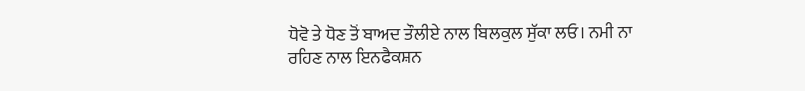ਧੋਵੋ ਤੇ ਧੋਣ ਤੋਂ ਬਾਅਦ ਤੌਲੀਏ ਨਾਲ ਬਿਲਕੁਲ ਸੁੱਕਾ ਲਓ। ਨਮੀ ਨਾ ਰਹਿਣ ਨਾਲ ਇਨਫੈਕਸ਼ਨ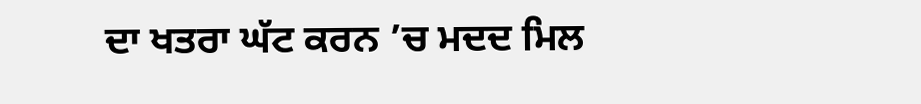ਦਾ ਖਤਰਾ ਘੱਟ ਕਰਨ ’ਚ ਮਦਦ ਮਿਲ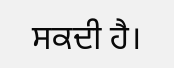ਸਕਦੀ ਹੈ।